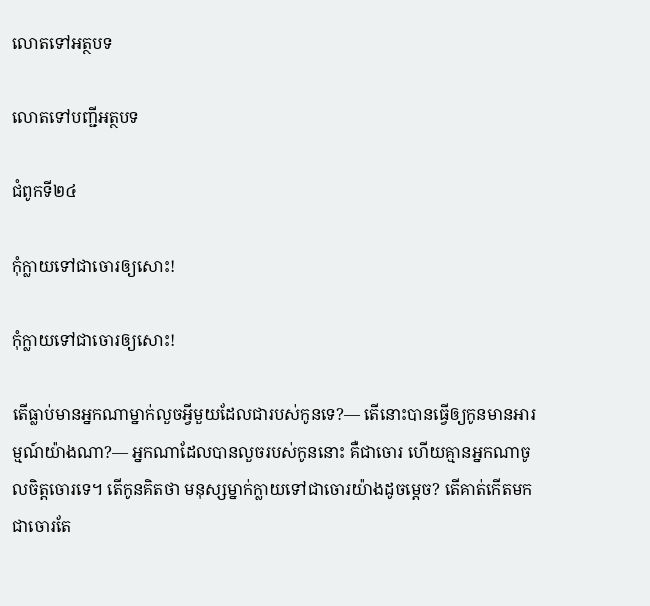លោតទៅអត្ថបទ

លោតទៅបញ្ជីអត្ថបទ

ជំពូកទី២៤

កុំក្លាយទៅជាចោរឲ្យសោះ!

កុំក្លាយទៅជាចោរឲ្យសោះ!

តើធ្លាប់មានអ្នកណាម្នាក់លួចអ្វីមួយដែលជារបស់កូនទេ?— តើនោះបានធ្វើឲ្យកូនមានអារម្មណ៍យ៉ាងណា?— អ្នកណាដែលបានលួចរបស់កូននោះ គឺជាចោរ ហើយគ្មានអ្នកណាចូលចិត្តចោរទេ។ តើកូនគិតថា មនុស្សម្នាក់ក្លាយទៅជាចោរយ៉ាងដូចម្ដេច? តើគាត់កើតមកជាចោរតែ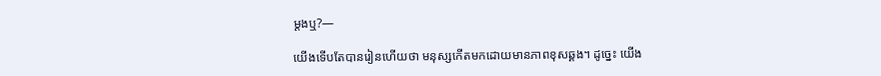ម្ដងឬ?—

យើងទើបតែបានរៀនហើយថា មនុស្សកើតមកដោយមានភាពខុសឆ្គង។ ដូច្នេះ យើង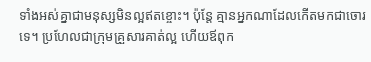ទាំងអស់គ្នាជាមនុស្សមិនល្អឥតខ្ចោះ។ ប៉ុន្តែ គ្មានអ្នកណាដែលកើតមកជាចោរទេ។ ប្រហែលជាក្រុមគ្រួសារគាត់ល្អ ហើយឪពុក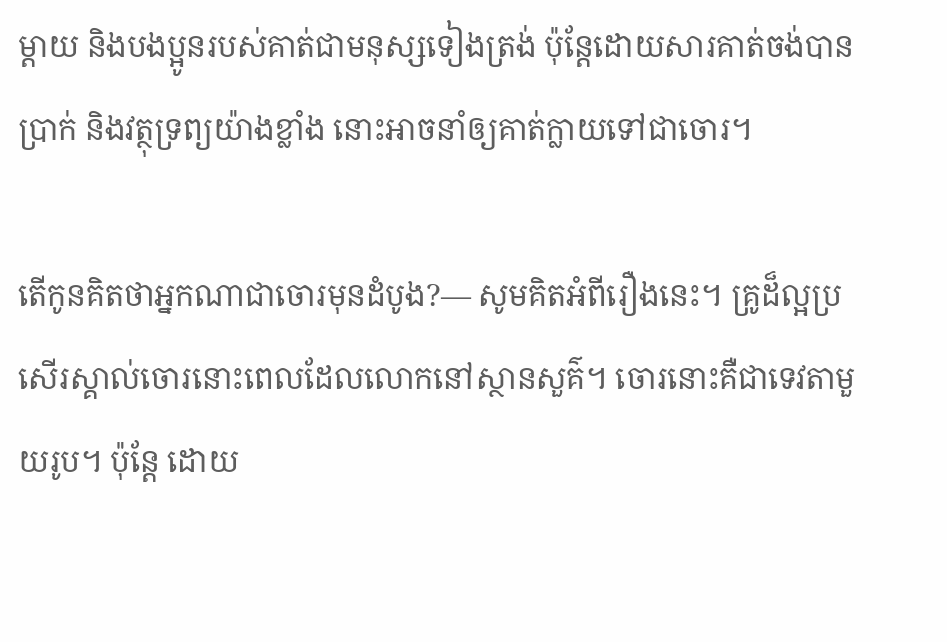ម្ដាយ និងបងប្អូនរបស់គាត់ជាមនុស្សទៀងត្រង់ ប៉ុន្តែដោយសារគាត់ចង់បានប្រាក់ និងវត្ថុទ្រព្យយ៉ាងខ្លាំង នោះអាចនាំឲ្យគាត់ក្លាយទៅជាចោរ។

តើកូនគិតថាអ្នកណាជាចោរមុនដំបូង?— សូមគិតអំពីរឿងនេះ។ គ្រូដ៏ល្អប្រសើរស្គាល់ចោរនោះពេលដែលលោកនៅស្ថានសួគ៌។ ចោរនោះគឺជាទេវតាមួយរូប។ ប៉ុន្តែ ដោយ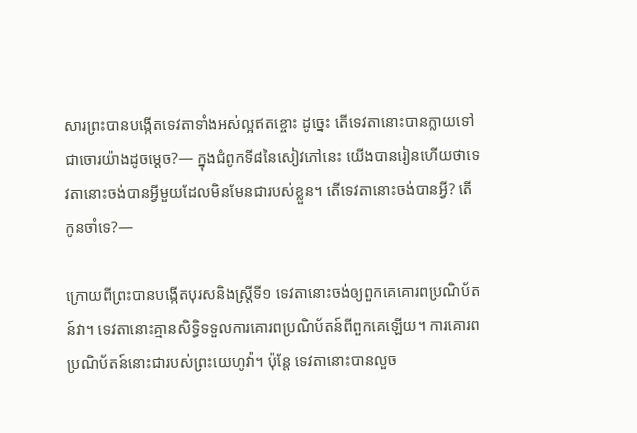សារព្រះបានបង្កើតទេវតាទាំងអស់ល្អឥតខ្ចោះ ដូច្នេះ តើទេវតានោះបានក្លាយទៅជាចោរយ៉ាងដូចម្ដេច?— ក្នុងជំពូកទី៨នៃសៀវភៅនេះ យើងបានរៀនហើយថាទេវតានោះចង់បានអ្វីមួយដែលមិនមែនជារបស់ខ្លួន។ តើទេវតានោះចង់បានអ្វី? តើកូនចាំទេ?—

ក្រោយពីព្រះបានបង្កើតបុរសនិងស្ដ្រីទី១ ទេវតានោះចង់ឲ្យពួកគេគោរពប្រណិប័តន៍វា។ ទេវតានោះគ្មានសិទ្ធិទទួលការគោរពប្រណិប័តន៍ពីពួកគេឡើយ។ ការគោរពប្រណិប័តន៍នោះជារបស់ព្រះយេហូវ៉ា។ ប៉ុន្តែ ទេវតានោះបានលួច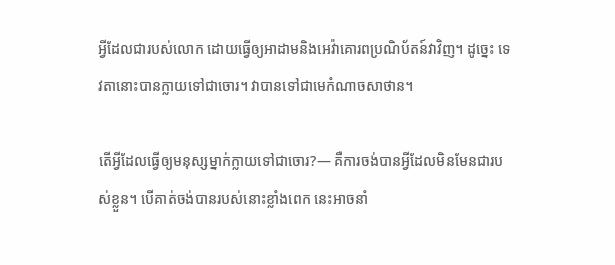អ្វីដែលជារបស់លោក ដោយធ្វើឲ្យអាដាមនិងអេវ៉ាគោរពប្រណិប័តន៍វាវិញ។ ដូច្នេះ ទេវតានោះបានក្លាយទៅជាចោរ។ វាបានទៅជាមេកំណាចសាថាន។

តើអ្វីដែលធ្វើឲ្យមនុស្សម្នាក់ក្លាយទៅជាចោរ?— គឺការចង់បានអ្វីដែលមិនមែនជារបស់ខ្លួន។ បើគាត់ចង់បានរបស់នោះខ្លាំងពេក នេះអាចនាំ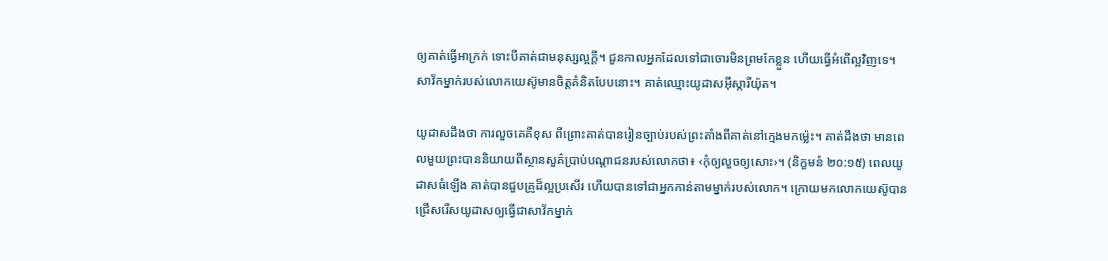ឲ្យគាត់ធ្វើអាក្រក់ ទោះបីគាត់ជាមនុស្សល្អក្ដី។ ជួនកាលអ្នកដែលទៅជាចោរមិនព្រមកែខ្លួន ហើយធ្វើអំពើល្អវិញទេ។ សាវ័កម្នាក់របស់លោកយេស៊ូមានចិត្តគំនិតបែបនោះ។ គាត់ឈ្មោះយូដាសអ៊ីស្ការីយ៉ុត។

យូដាសដឹងថា ការលួចគេគឺខុស ពីព្រោះគាត់បានរៀនច្បាប់របស់ព្រះតាំងពីគាត់នៅក្មេងមកម៉្លេះ។ គាត់ដឹងថា មានពេលមួយព្រះបាននិយាយពីស្ថានសួគ៌ប្រាប់បណ្ដាជនរបស់លោកថា៖ ‹កុំឲ្យលួចឲ្យសោះ›។ (និក្ខមនំ ២០:១៥) ពេលយូដាសធំឡើង គាត់បានជួបគ្រូដ៏ល្អប្រសើរ ហើយបានទៅជាអ្នកកាន់តាមម្នាក់របស់លោក។ ក្រោយមកលោកយេស៊ូបានជ្រើសរើសយូដាសឲ្យធ្វើជាសាវ័កម្នាក់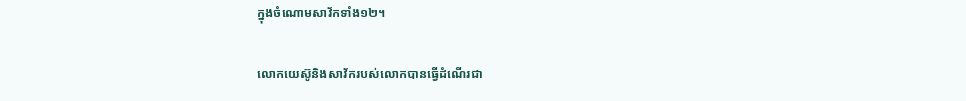ក្នុងចំណោមសាវ័កទាំង១២។

លោកយេស៊ូនិងសាវ័ករបស់លោកបានធ្វើដំណើរជា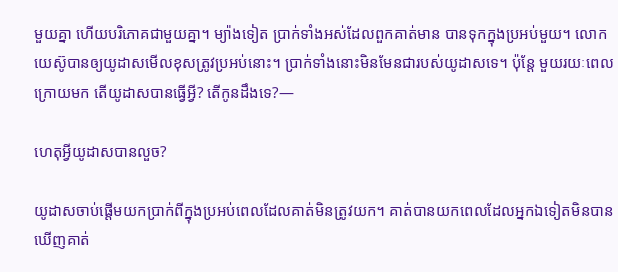មួយគ្នា ហើយបរិភោគជាមួយគ្នា។ ម្យ៉ាងទៀត ប្រាក់ទាំងអស់ដែលពួកគាត់មាន បានទុកក្នុងប្រអប់មួយ។ លោកយេស៊ូបានឲ្យយូដាសមើលខុសត្រូវប្រអប់នោះ។ ប្រាក់ទាំងនោះមិនមែនជារបស់យូដាសទេ។ ប៉ុន្តែ មួយរយៈពេលក្រោយមក តើយូដាសបានធ្វើអ្វី? តើកូនដឹងទេ?—

ហេតុអ្វីយូដាសបានលួច?

យូដាសចាប់ផ្ដើមយកប្រាក់ពីក្នុងប្រអប់ពេលដែលគាត់មិនត្រូវយក។ គាត់បានយកពេលដែលអ្នកឯទៀតមិនបានឃើញគាត់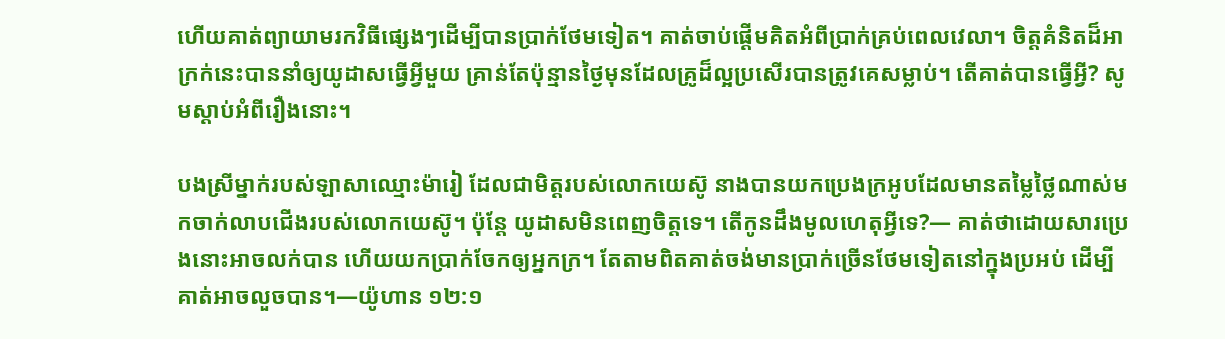ហើយគាត់ព្យាយាមរកវិធីផ្សេងៗដើម្បីបានប្រាក់ថែមទៀត។ គាត់ចាប់ផ្ដើមគិតអំពីប្រាក់គ្រប់ពេលវេលា។ ចិត្តគំនិតដ៏អាក្រក់នេះបាននាំឲ្យយូដាសធ្វើអ្វីមួយ គ្រាន់តែប៉ុន្មានថ្ងៃមុនដែលគ្រូដ៏ល្អប្រសើរបានត្រូវគេសម្លាប់។ តើគាត់បានធ្វើអ្វី? សូមស្តាប់អំពីរឿងនោះ។

បងស្រីម្នាក់របស់ឡាសាឈ្មោះម៉ារៀ ដែលជាមិត្តរបស់លោកយេស៊ូ នាងបានយកប្រេងក្រអូបដែលមានតម្លៃថ្លៃណាស់មកចាក់លាបជើងរបស់លោកយេស៊ូ។ ប៉ុន្តែ យូដាសមិនពេញចិត្តទេ។ តើកូនដឹងមូលហេតុអ្វីទេ?— គាត់ថាដោយសារប្រេងនោះអាចលក់បាន ហើយយកប្រាក់ចែកឲ្យអ្នកក្រ។ តែតាមពិតគាត់ចង់មានប្រាក់ច្រើនថែមទៀតនៅក្នុងប្រអប់ ដើម្បីគាត់អាចលួចបាន។—យ៉ូហាន ១២:១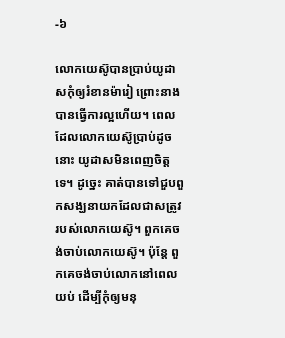-៦

លោកយេស៊ូបានប្រាប់យូដាសកុំឲ្យរំខានម៉ារៀ ព្រោះនាងបានធ្វើការល្អហើយ។ ពេលដែលលោកយេស៊ូប្រាប់ដូចនោះ យូដាសមិនពេញចិត្តទេ។ ដូច្នេះ គាត់បានទៅជួបពួកសង្ឃនាយកដែលជាសត្រូវរបស់លោកយេស៊ូ។ ពួកគេចង់ចាប់លោកយេស៊ូ។ ប៉ុន្តែ ពួកគេចង់ចាប់លោកនៅពេលយប់ ដើម្បីកុំឲ្យមនុ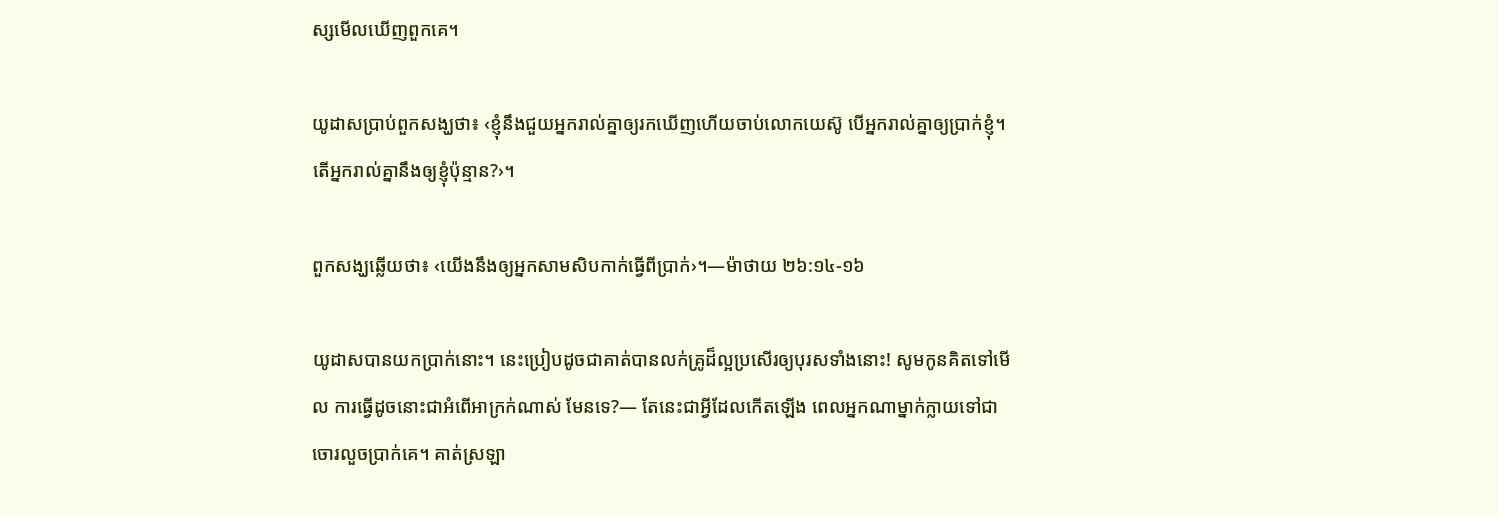ស្សមើលឃើញពួកគេ។

យូដាសប្រាប់ពួកសង្ឃថា៖ ‹ខ្ញុំនឹងជួយអ្នករាល់គ្នាឲ្យរកឃើញហើយចាប់លោកយេស៊ូ បើអ្នករាល់គ្នាឲ្យប្រាក់ខ្ញុំ។ តើអ្នករាល់គ្នានឹងឲ្យខ្ញុំប៉ុន្មាន?›។

ពួកសង្ឃឆ្លើយថា៖ ‹យើងនឹងឲ្យអ្នកសាមសិបកាក់ធ្វើពីប្រាក់›។—ម៉ាថាយ ២៦:១៤-១៦

យូដាសបានយកប្រាក់នោះ។ នេះប្រៀបដូចជាគាត់បានលក់គ្រូដ៏ល្អប្រសើរឲ្យបុរសទាំងនោះ! សូមកូនគិតទៅមើល ការធ្វើដូចនោះជាអំពើអាក្រក់ណាស់ មែនទេ?— តែនេះជាអ្វីដែលកើតឡើង ពេលអ្នកណាម្នាក់ក្លាយទៅជាចោរលួចប្រាក់គេ។ គាត់ស្រឡា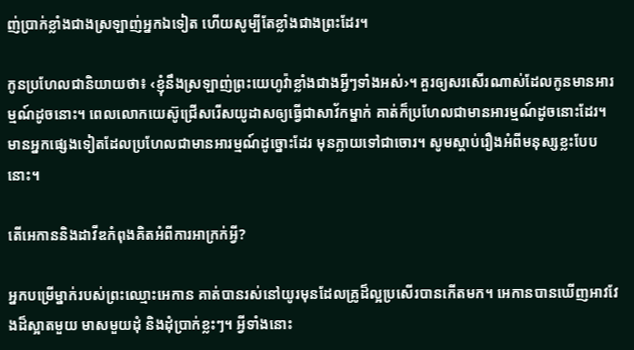ញ់ប្រាក់ខ្លាំងជាងស្រឡាញ់អ្នកឯទៀត ហើយសូម្បីតែខ្លាំងជាងព្រះដែរ។

កូនប្រហែលជានិយាយថា៖ ‹ខ្ញុំនឹងស្រឡាញ់ព្រះយេហូវ៉ាខ្លាំងជាងអ្វីៗទាំងអស់›។ គួរឲ្យសរសើរណាស់ដែលកូនមានអារម្មណ៍ដូចនោះ។ ពេលលោកយេស៊ូជ្រើសរើសយូដាសឲ្យធ្វើជាសាវ័កម្នាក់ គាត់ក៏ប្រហែលជាមានអារម្មណ៍ដូចនោះដែរ។ មានអ្នកផ្សេងទៀតដែលប្រហែលជាមានអារម្មណ៍ដូច្នោះដែរ មុនក្លាយទៅជាចោរ។ សូមស្តាប់រឿងអំពីមនុស្សខ្លះបែបនោះ។

តើអេកាននិងដាវីឌកំពុងគិតអំពីការអាក្រក់អ្វី?

អ្នកបម្រើម្នាក់របស់ព្រះឈ្មោះអេកាន គាត់បានរស់នៅយូរមុនដែលគ្រូដ៏ល្អប្រសើរបានកើតមក។ អេកានបានឃើញអាវវែងដ៏ស្អាតមួយ មាសមួយដុំ និងដុំប្រាក់ខ្លះៗ។ អ្វីទាំងនោះ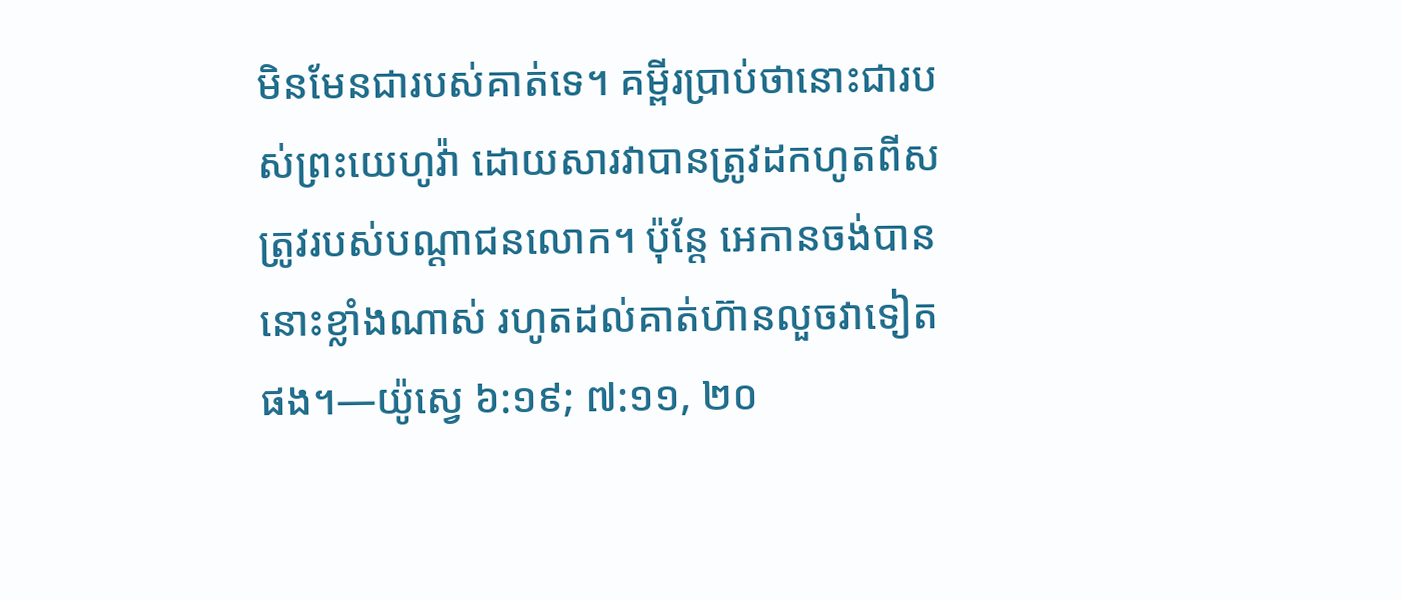មិនមែនជារបស់គាត់ទេ។ គម្ពីរប្រាប់ថានោះជារបស់ព្រះយេហូវ៉ា ដោយសារវាបានត្រូវដកហូតពីសត្រូវរបស់បណ្ដាជនលោក។ ប៉ុន្តែ អេកានចង់បាននោះខ្លាំងណាស់ រហូតដល់គាត់ហ៊ានលួចវាទៀតផង។—យ៉ូស្វេ ៦:១៩; ៧:១១, ២០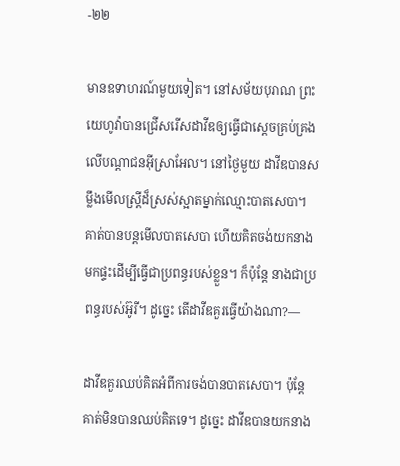-២២

មានឧទាហរណ៍មួយទៀត។ នៅសម័យបុរាណ ព្រះយេហូវ៉ាបានជ្រើសរើសដាវីឌឲ្យធ្វើជាស្ដេចគ្រប់គ្រងលើបណ្ដាជនអ៊ីស្រាអែល។ នៅថ្ងៃមួយ ដាវីឌបានសម្លឹងមើលស្ដ្រីដ៏ស្រស់ស្អាតម្នាក់ឈ្មោះបាតសេបា។ គាត់បានបន្តមើលបាតសេបា ហើយគិតចង់យកនាងមកផ្ទះដើម្បីធ្វើជាប្រពន្ធរបស់ខ្លួន។ ក៏ប៉ុន្តែ នាងជាប្រពន្ធរបស់អ៊ូរី។ ដូច្នេះ តើដាវីឌគួរធ្វើយ៉ាងណា?—

ដាវីឌគួរឈប់គិតអំពីការចង់បានបាតសេបា។ ប៉ុន្តែ គាត់មិនបានឈប់គិតទេ។ ដូច្នេះ ដាវីឌបានយកនាង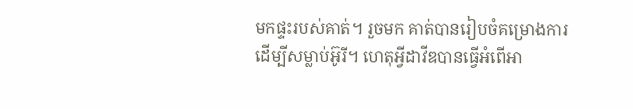មកផ្ទះរបស់គាត់។ រួចមក គាត់បានរៀបចំគម្រោងការដើម្បីសម្លាប់អ៊ូរី។ ហេតុអ្វីដាវីឌបានធ្វើអំពើអា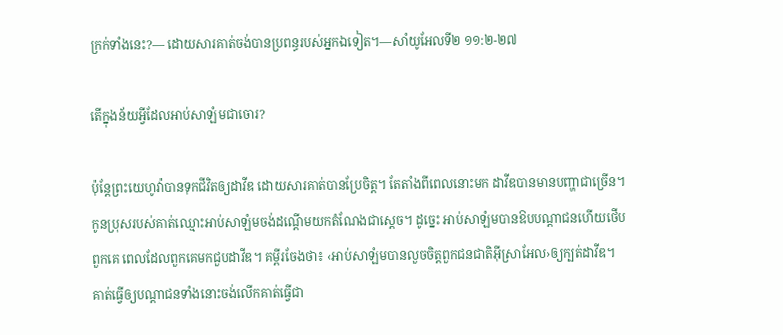ក្រក់ទាំងនេះ?— ដោយសារគាត់ចង់បានប្រពន្ធរបស់អ្នកឯទៀត។—សាំយូអែលទី២ ១១:២-២៧

តើក្នុងន័យអ្វីដែលអាប់សាឡំមជាចោរ?

ប៉ុន្តែព្រះយេហូវ៉ាបានទុកជីវិតឲ្យដាវីឌ ដោយសារគាត់បានប្រែចិត្ត។ តែតាំងពីពេលនោះមក ដាវីឌបានមានបញ្ហាជាច្រើន។ កូនប្រុសរបស់គាត់ឈ្មោះអាប់សាឡំមចង់ដណ្ដើមយកតំណែងជាស្ដេច។ ដូច្នេះ អាប់សាឡំមបានឱបបណ្ដាជនហើយថើបពួកគេ ពេលដែលពួកគេមកជួបដាវីឌ។ គម្ពីរចែងថា៖ ‹អាប់សាឡំមបានលួចចិត្តពួកជនជាតិអ៊ីស្រាអែល›ឲ្យក្បត់ដាវីឌ។ គាត់ធ្វើឲ្យបណ្ដាជនទាំងនោះចង់លើកគាត់ធ្វើជា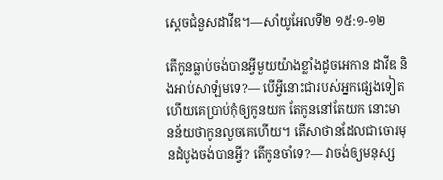ស្ដេចជំនួសដាវីឌ។—សាំយូអែលទី២ ១៥:១-១២

តើកូនធ្លាប់ចង់បានអ្វីមួយយ៉ាងខ្លាំងដូចអេកាន ដាវីឌ និងអាប់សាឡំមទេ?— បើអ្វីនោះជារបស់អ្នកផ្សេងទៀត ហើយគេប្រាប់កុំឲ្យកូនយក តែកូននៅតែយក នោះមានន័យថាកូនលួចគេហើយ។ តើសាថានដែលជាចោរមុនដំបូងចង់បានអ្វី? តើកូនចាំទេ?— វាចង់ឲ្យមនុស្ស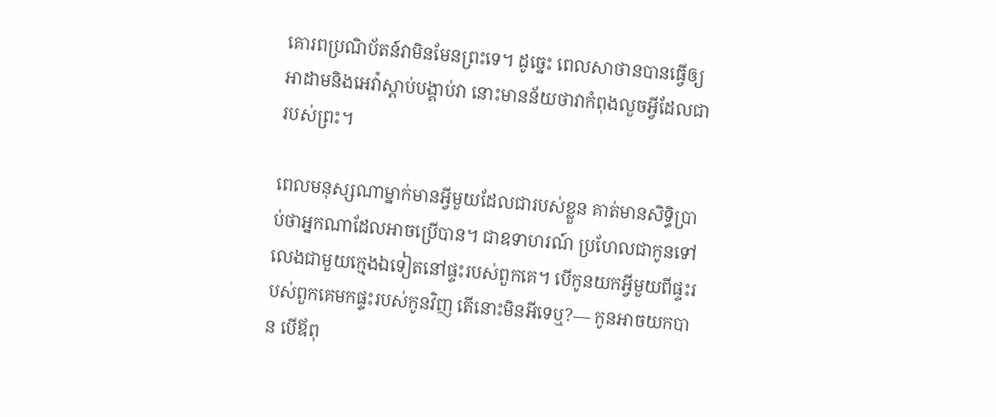គោរពប្រណិប័តន៍វាមិនមែនព្រះទេ។ ដូច្នេះ ពេលសាថានបានធ្វើឲ្យអាដាមនិងអេវ៉ាស្តាប់បង្គាប់វា នោះមានន័យថាវាកំពុងលួចអ្វីដែលជារបស់ព្រះ។

ពេលមនុស្សណាម្នាក់មានអ្វីមួយដែលជារបស់ខ្លួន គាត់មានសិទ្ធិប្រាប់ថាអ្នកណាដែលអាចប្រើបាន។ ជាឧទាហរណ៍ ប្រហែលជាកូនទៅលេងជាមួយក្មេងឯទៀតនៅផ្ទះរបស់ពួកគេ។ បើកូនយកអ្វីមួយពីផ្ទះរបស់ពួកគេមកផ្ទះរបស់កូនវិញ តើនោះមិនអីទេឬ?— កូនអាចយកបាន បើឪពុ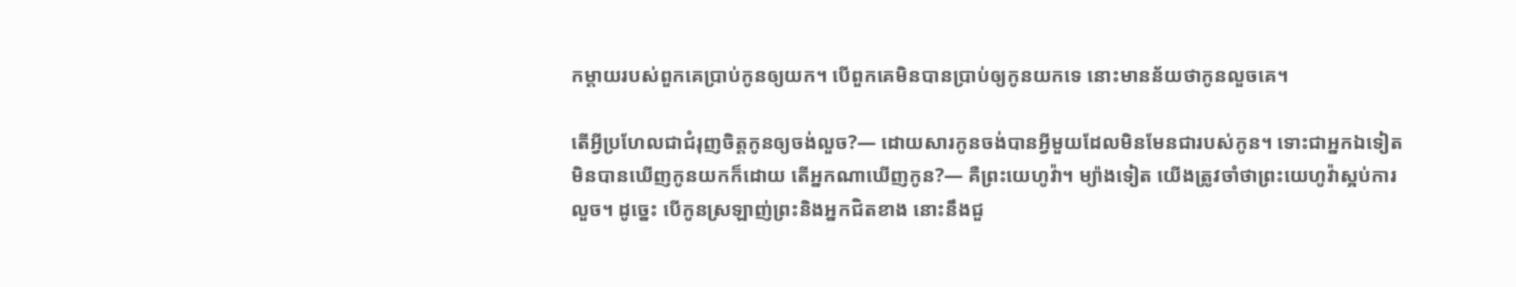កម្ដាយរបស់ពួកគេប្រាប់កូនឲ្យយក។ បើពួកគេមិនបានប្រាប់ឲ្យកូនយកទេ នោះមានន័យថាកូនលួចគេ។

តើអ្វីប្រហែលជាជំរុញចិត្តកូនឲ្យចង់លួច?— ដោយសារកូនចង់បានអ្វីមួយដែលមិនមែនជារបស់កូន។ ទោះជាអ្នកឯទៀតមិនបានឃើញកូនយកក៏ដោយ តើអ្នកណាឃើញកូន?— គឺព្រះយេហូវ៉ា។ ម្យ៉ាងទៀត យើងត្រូវចាំថាព្រះយេហូវ៉ាស្អប់ការលួច។ ដូច្នេះ បើកូនស្រឡាញ់ព្រះនិងអ្នកជិតខាង នោះនឹងជួ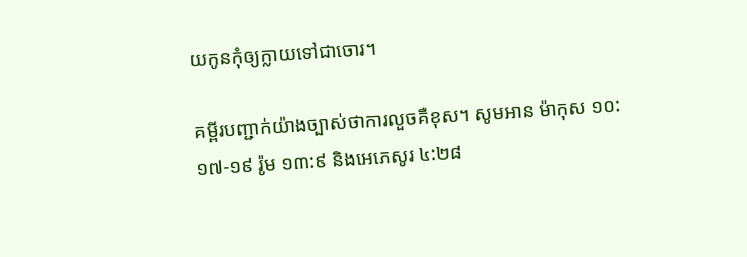យកូនកុំឲ្យក្លាយទៅជាចោរ។

គម្ពីរបញ្ជាក់យ៉ាងច្បាស់ថាការលួចគឺខុស។ សូមអាន ម៉ាកុស ១០:១៧-១៩ រ៉ូម ១៣:៩ និងអេភេសូរ ៤:២៨